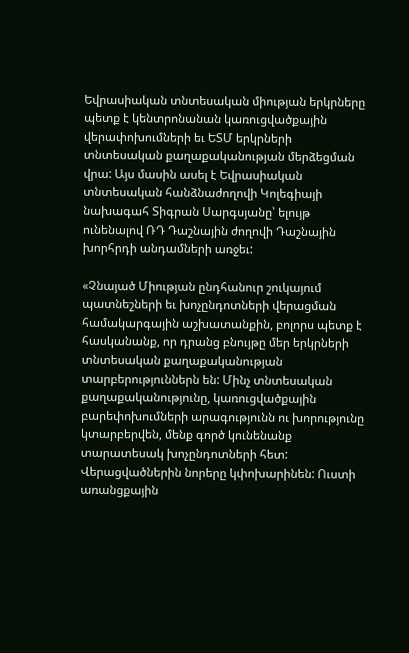Եվրասիական տնտեսական միության երկրները պետք է կենտրոնանան կառուցվածքային վերափոխումների եւ ԵՏՄ երկրների տնտեսական քաղաքականության մերձեցման վրա: Այս մասին ասել է Եվրասիական տնտեսական հանձնաժողովի Կոլեգիայի նախագահ Տիգրան Սարգսյանը՝ ելույթ ունենալով ՌԴ Դաշնային ժողովի Դաշնային խորհրդի անդամների առջեւ:

«Չնայած Միության ընդհանուր շուկայում պատնեշների եւ խոչընդոտների վերացման համակարգային աշխատանքին, բոլորս պետք է հասկանանք, որ դրանց բնույթը մեր երկրների տնտեսական քաղաքականության տարբերություններն են: Մինչ տնտեսական քաղաքականությունը, կառուցվածքային բարեփոխումների արագությունն ու խորությունը կտարբերվեն, մենք գործ կունենանք տարատեսակ խոչընդոտների հետ: Վերացվածներին նորերը կփոխարինեն: Ուստի առանցքային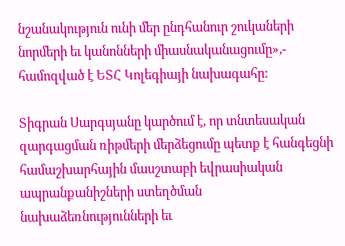նշանակություն ունի մեր ընդհանուր շուկաների նորմերի եւ կանոնների միասնականացումը»,- համոզված է ԵՏՀ Կոլեգիայի նախագահը:

Տիգրան Սարգսյանը կարծում է, որ տնտեսական զարգացման ռիթմերի մերձեցումը պետք է հանգեցնի համաշխարհային մասշտաբի եվրասիական ապրանքանիշների ստեղծման նախաձեռնությունների եւ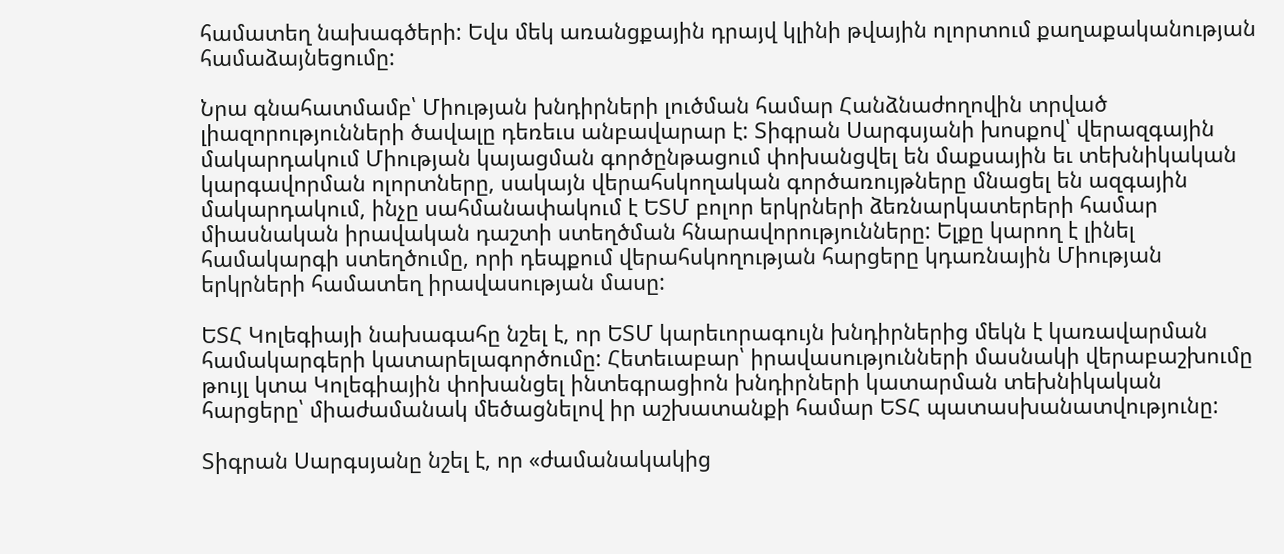համատեղ նախագծերի: Եվս մեկ առանցքային դրայվ կլինի թվային ոլորտում քաղաքականության համաձայնեցումը:

Նրա գնահատմամբ՝ Միության խնդիրների լուծման համար Հանձնաժողովին տրված լիազորությունների ծավալը դեռեւս անբավարար է: Տիգրան Սարգսյանի խոսքով՝ վերազգային մակարդակում Միության կայացման գործընթացում փոխանցվել են մաքսային եւ տեխնիկական կարգավորման ոլորտները, սակայն վերահսկողական գործառույթները մնացել են ազգային մակարդակում, ինչը սահմանափակում է ԵՏՄ բոլոր երկրների ձեռնարկատերերի համար միասնական իրավական դաշտի ստեղծման հնարավորությունները: Ելքը կարող է լինել համակարգի ստեղծումը, որի դեպքում վերահսկողության հարցերը կդառնային Միության երկրների համատեղ իրավասության մասը:

ԵՏՀ Կոլեգիայի նախագահը նշել է, որ ԵՏՄ կարեւորագույն խնդիրներից մեկն է կառավարման համակարգերի կատարելագործումը: Հետեւաբար՝ իրավասությունների մասնակի վերաբաշխումը թույլ կտա Կոլեգիային փոխանցել ինտեգրացիոն խնդիրների կատարման տեխնիկական հարցերը՝ միաժամանակ մեծացնելով իր աշխատանքի համար ԵՏՀ պատասխանատվությունը:

Տիգրան Սարգսյանը նշել է, որ «ժամանակակից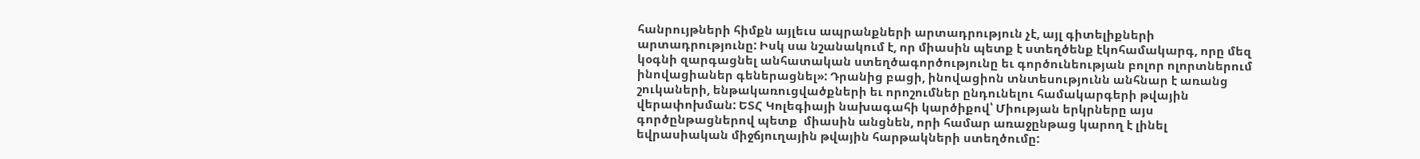հանրույթների հիմքն այլեւս ապրանքների արտադրություն չէ, այլ գիտելիքների արտադրությունը: Իսկ սա նշանակում է, որ միասին պետք է ստեղծենք էկոհամակարգ, որը մեզ կօգնի զարգացնել անհատական ստեղծագործությունը եւ գործունեության բոլոր ոլորտներում ինովացիաներ գեներացնել»: Դրանից բացի, ինովացիոն տնտեսությունն անհնար է առանց շուկաների, ենթակառուցվածքների եւ որոշումներ ընդունելու համակարգերի թվային վերափոխման: ԵՏՀ Կոլեգիայի նախագահի կարծիքով՝ Միության երկրները այս գործընթացներով պետք  միասին անցնեն, որի համար առաջընթաց կարող է լինել եվրասիական միջճյուղային թվային հարթակների ստեղծումը: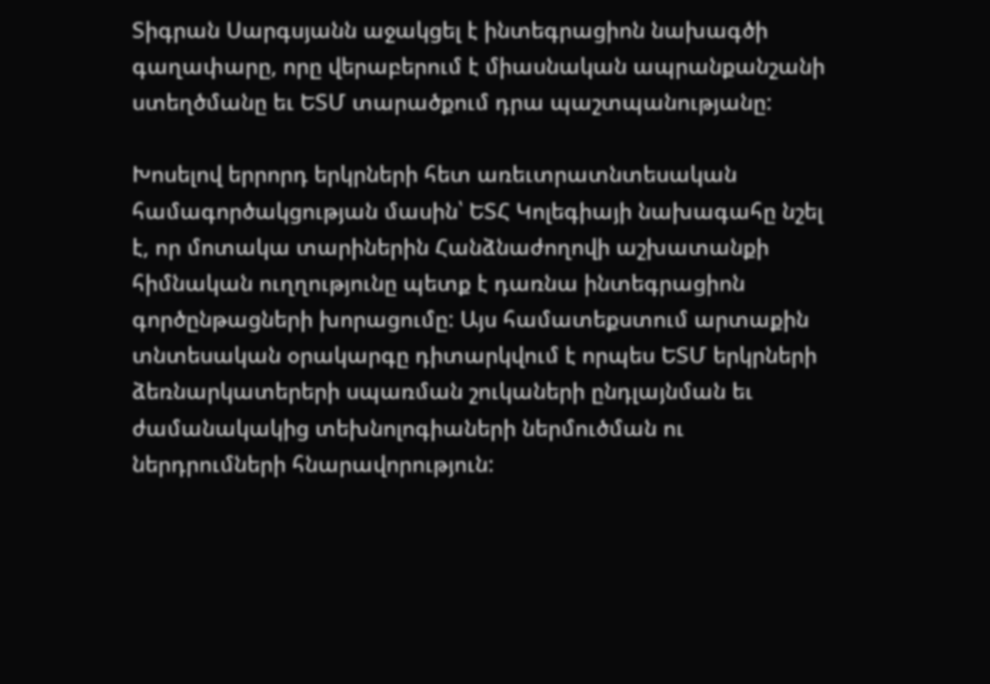Տիգրան Սարգսյանն աջակցել է ինտեգրացիոն նախագծի գաղափարը, որը վերաբերում է միասնական ապրանքանշանի ստեղծմանը եւ ԵՏՄ տարածքում դրա պաշտպանությանը:

Խոսելով երրորդ երկրների հետ առեւտրատնտեսական համագործակցության մասին՝ ԵՏՀ Կոլեգիայի նախագահը նշել է, որ մոտակա տարիներին Հանձնաժողովի աշխատանքի հիմնական ուղղությունը պետք է դառնա ինտեգրացիոն գործընթացների խորացումը: Այս համատեքստում արտաքին տնտեսական օրակարգը դիտարկվում է որպես ԵՏՄ երկրների ձեռնարկատերերի սպառման շուկաների ընդլայնման եւ ժամանակակից տեխնոլոգիաների ներմուծման ու ներդրումների հնարավորություն: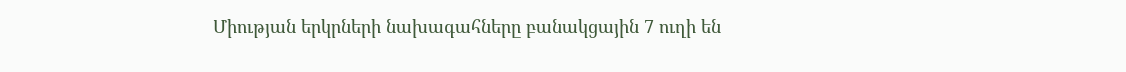Միության երկրների նախագահները բանակցային 7 ուղի են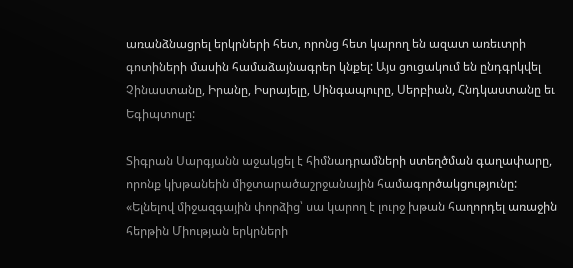առանձնացրել երկրների հետ, որոնց հետ կարող են ազատ առեւտրի գոտիների մասին համաձայնագրեր կնքել: Այս ցուցակում են ընդգրկվել Չինաստանը, Իրանը, Իսրայելը, Սինգապուրը, Սերբիան, Հնդկաստանը եւ Եգիպտոսը:

Տիգրան Սարգյանն աջակցել է հիմնադրամների ստեղծման գաղափարը, որոնք կխթանեին միջտարածաշրջանային համագործակցությունը: «Ելնելով միջազգային փորձից՝ սա կարող է լուրջ խթան հաղորդել առաջին հերթին Միության երկրների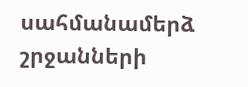սահմանամերձ շրջանների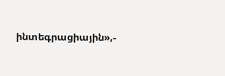ինտեգրացիային»,-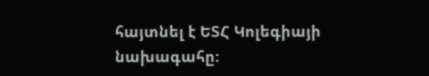հայտնել է ԵՏՀ Կոլեգիայի նախագահը: